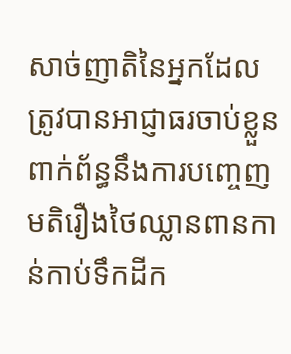សាច់ញាតិនៃអ្នកដែលត្រូវបានអាជ្ញាធរចាប់ខ្លួនពាក់ព័ន្ធនឹងការបញ្ចេញមតិរឿងថៃឈ្លានពានកាន់កាប់ទឹកដីក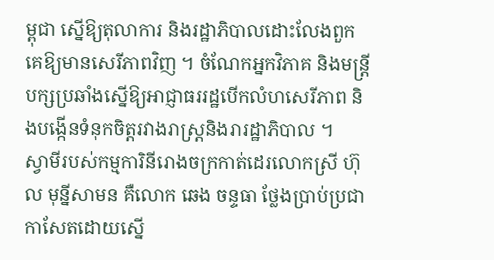ម្ពុជា ស្នើឱ្យតុលាការ និងរដ្ឋាភិបាលដោះលែងពួកគេឱ្យមានសេរីភាពវិញ ។ ចំណែកអ្នកវិភាគ និងមន្ត្រីបក្សប្រឆាំងស្នើឱ្យអាជ្ញាធររដ្ឋបើកលំហសេរីភាព និងបង្កើនទំនុកចិត្តរវាងរាស្ត្រនិងរារដ្ឋាភិបាល ។
ស្វាមីរបស់កម្មការិនីរោងចក្រកាត់ដេរលោកស្រី ហ៊ុល មុន្នីសាមន គឺលោក ឆេង ចន្ទធា ថ្លែងប្រាប់ប្រជាកាសែតដោយស្នើ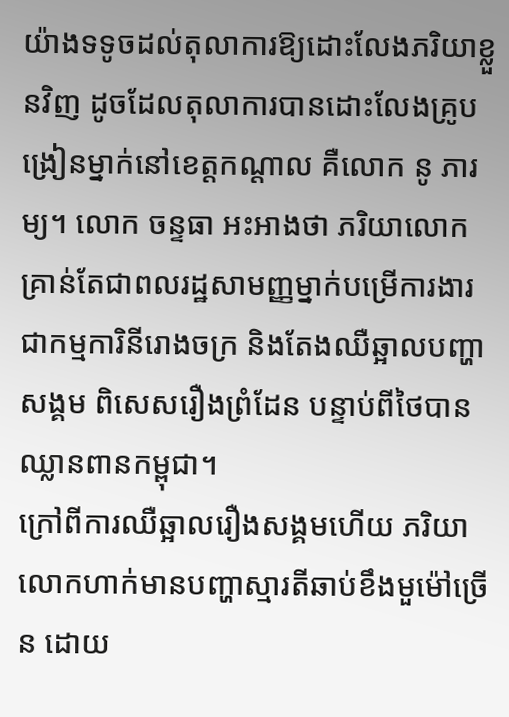យ៉ាងទទូចដល់តុលាការឱ្យដោះលែងភរិយាខ្លួនវិញ ដូចដែលតុលាការបានដោះលែងគ្រូបង្រៀនម្នាក់នៅខេត្តកណ្ដាល គឺលោក នូ ភារម្យ។ លោក ចន្ទធា អះអាងថា ភរិយាលោកគ្រាន់តែជាពលរដ្ឋសាមញ្ញម្នាក់បម្រើការងារជាកម្មការិនីរោងចក្រ និងតែងឈឺឆ្អាលបញ្ហាសង្គម ពិសេសរឿងព្រំដែន បន្ទាប់ពីថៃបានឈ្លានពានកម្ពុជា។
ក្រៅពីការឈឺឆ្អាលរឿងសង្គមហើយ ភរិយាលោកហាក់មានបញ្ហាស្មារតីឆាប់ខឹងមួម៉ៅច្រើន ដោយ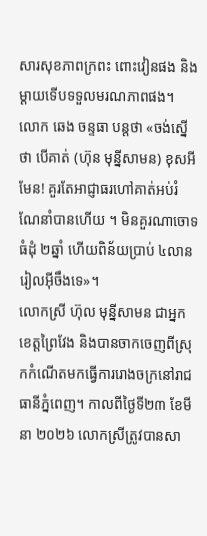សារសុខភាពក្រពះ ពោះវៀនផង និងម្ដាយទើបទទួលមរណភាពផង។
លោក ឆេង ចន្ទធា បន្តថា «ចង់ស្នើថា បើគាត់ (ហ៊ុន មុន្នីសាមន) ខុសអីមែន! គួរតែអាជ្ញាធរហៅគាត់អប់រំណែនាំបានហើយ ។ មិនគួរណាចោទធំដុំ ២ឆ្នាំ ហើយពិន័យប្រាប់ ៤លានរៀលអ៊ីចឹងទេ»។
លោកស្រី ហ៊ុល មុន្នីសាមន ជាអ្នកខេត្តព្រៃវែង និងបានចាកចេញពីស្រុកកំណើតមកធ្វើការរោងចក្រនៅរាជធានីភ្នំពេញ។ កាលពីថ្ងៃទី២៣ ខែមីនា ២០២៦ លោកស្រីត្រូវបានសា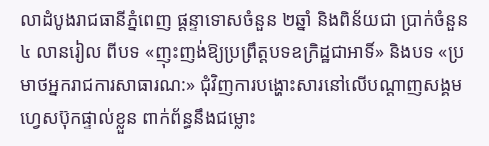លាដំបូងរាជធានីភ្នំពេញ ផ្ដន្ទាទោសចំនួន ២ឆ្នាំ និងពិន័យជា ប្រាក់ចំនួន ៤ លានរៀល ពីបទ «ញុះញង់ឱ្យប្រព្រឹត្តបទឧក្រិដ្ឋជាអាទិ៍» និងបទ «ប្រមាថអ្នករាជការសាធារណ:» ជុំវិញការបង្ហោះសារនៅលើបណ្តាញសង្គមហ្វេសប៊ុកផ្ទាល់ខ្លួន ពាក់ព័ន្ធនឹងជម្លោះ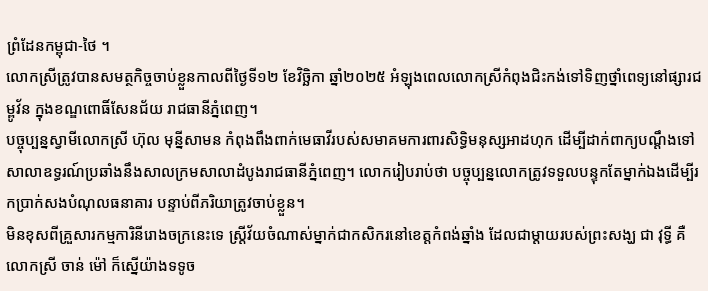ព្រំដែនកម្ពុជា-ថៃ ។
លោកស្រីត្រូវបានសមត្ថកិច្ចចាប់ខ្លួនកាលពីថ្ងៃទី១២ ខែវិច្ឆិកា ឆ្នាំ២០២៥ អំឡុងពេលលោកស្រីកំពុងជិះកង់ទៅទិញថ្នាំពេទ្យនៅផ្សារជម្ពូវ័ន ក្នុងខណ្ឌពោធិ៍សែនជ័យ រាជធានីភ្នំពេញ។
បច្ចុប្បន្នស្វាមីលោកស្រី ហ៊ុល មុន្នីសាមន កំពុងពឹងពាក់មេធាវីរបស់សមាគមការពារសិទ្ធិមនុស្សអាដហុក ដើម្បីដាក់ពាក្យបណ្ដឹងទៅសាលាឧទ្ធរណ៍ប្រឆាំងនឹងសាលក្រមសាលាដំបូងរាជធានីភ្នំពេញ។ លោករៀបរាប់ថា បច្ចុប្បន្នលោកត្រូវទទួលបន្ទុកតែម្នាក់ឯងដើម្បីរកប្រាក់សងបំណុលធនាគារ បន្ទាប់ពីភរិយាត្រូវចាប់ខ្លួន។
មិនខុសពីគ្រួសារកម្មការិនីរោងចក្រនេះទេ ស្ត្រីវ័យចំណាស់ម្នាក់ជាកសិករនៅខេត្តកំពង់ឆ្នាំង ដែលជាម្ដាយរបស់ព្រះសង្ឃ ជា វុទ្ធី គឺលោកស្រី ចាន់ ម៉ៅ ក៏ស្នើយ៉ាងទទូច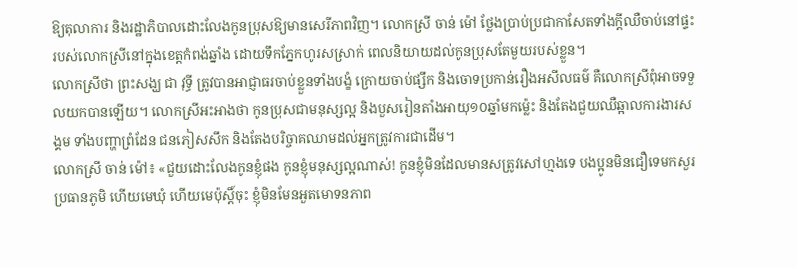ឱ្យតុលាការ និងរដ្ឋាភិបាលដោះលែងកូនប្រុសឱ្យមានសេរីភាពវិញ។ លោកស្រី ចាន់ ម៉ៅ ថ្លែងប្រាប់ប្រជាកាសែតទាំងក្ដីឈឺចាប់នៅផ្ទះរបស់លោកស្រីនៅក្នុងខេត្តកំពង់ឆ្នាំង ដោយទឹកភ្នែកហូរសស្រាក់ ពេលនិយាយដល់កូនប្រុសតែមួយរបស់ខ្លួន។
លោកស្រីថា ព្រះសង្ឃ ជា វុទ្ធី ត្រូវបានអាជ្ញាធរចាប់ខ្លួនទាំងបង្ខំ ក្រោយចាប់ផ្សឹក និងចោទប្រកាន់រឿងអសីលធម៌ គឺលោកស្រីពុំអាចទទួលយកបានឡើយ។ លោកស្រីអះអាងថា កូនប្រុសជាមនុស្សល្អ និងបួសរៀនតាំងអាយុ១០ឆ្នាំមកម្ល៉េះ និងតែងជួយឈឺឆ្អាលការងារសង្គម ទាំងបញ្ហាព្រំដែន ជនភៀសសឹក និងតែងបរិច្ចាគឈាមដល់អ្នកត្រូវការជាដើម។
លោកស្រី ចាន់ ម៉ៅ៖ «ជួយដោះលែងកូនខ្ញុំផង កូនខ្ញុំមនុស្សល្អណាស់! កូនខ្ញុំមិនដែលមានសត្រូវសៅហ្មងទេ បងប្អូនមិនជឿទេមកសួរប្រធានភូមិ ហើយមេឃុំ ហើយមេប៉ុស្តិ៍ចុះ ខ្ញុំមិនមែនអួតមោទនភាព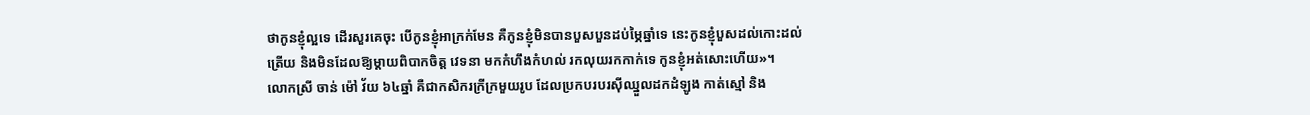ថាកូនខ្ញុំល្អទេ ដើរសួរគេចុះ បើកូនខ្ញុំអាក្រក់មែន គឺកូនខ្ញុំមិនបានបួសបួនដប់ម្ភៃឆ្នាំទេ នេះកូនខ្ញុំបួសដល់កោះដល់ត្រើយ និងមិនដែលឱ្យម្ដាយពិបាកចិត្ត វេទនា មកកំហឹងកំហល់ រកលុយរកកាក់ទេ កូនខ្ញុំអត់សោះហើយ»។
លោកស្រី ចាន់ ម៉ៅ វ័យ ៦៤ឆ្នាំ គឺជាកសិករក្រីក្រមួយរូប ដែលប្រកបរបរស៊ីឈ្នួលដកដំឡូង កាត់ស្មៅ និង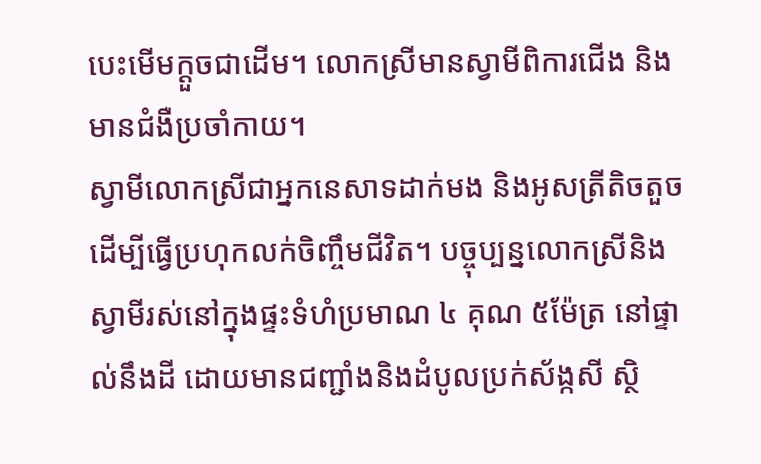បេះមើមក្ដួចជាដើម។ លោកស្រីមានស្វាមីពិការជើង និងមានជំងឺប្រចាំកាយ។
ស្វាមីលោកស្រីជាអ្នកនេសាទដាក់មង និងអូសត្រីតិចតួចដើម្បីធ្វើប្រហុកលក់ចិញ្ចឹមជីវិត។ បច្ចុប្បន្នលោកស្រីនិងស្វាមីរស់នៅក្នុងផ្ទះទំហំប្រមាណ ៤ គុណ ៥ម៉ែត្រ នៅផ្ទាល់នឹងដី ដោយមានជញ្ជាំងនិងដំបូលប្រក់ស័ង្កសី ស្ថិ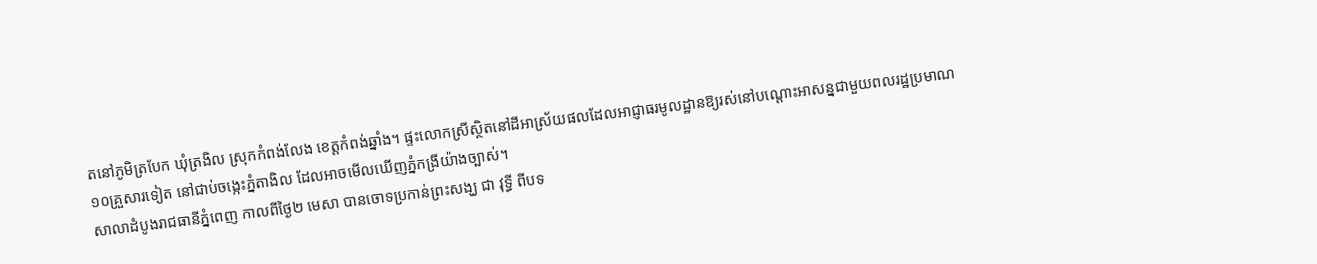តនៅភូមិត្របែក ឃុំត្រងិល ស្រុកកំពង់លែង ខេត្តកំពង់ឆ្នាំង។ ផ្ទះលោកស្រីស្ថិតនៅដីអាស្រ័យផលដែលអាជ្ញាធរមូលដ្ឋានឱ្យរស់នៅបណ្ដោះអាសន្នជាមួយពលរដ្ឋប្រមាណ ១០គ្រួសារទៀត នៅជាប់ចង្កេះភ្នំតាងិល ដែលអាចមើលឃើញភ្នំកង្រីយ៉ាងច្បាស់។
សាលាដំបូងរាជធានីភ្នំពេញ កាលពីថ្ងៃ២ មេសា បានចោទប្រកាន់ព្រះសង្ឃ ជា វុទ្ធី ពីបទ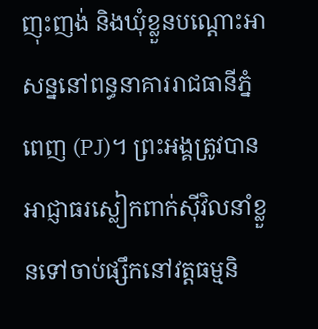ញុះញង់ និងឃុំខ្លួនបណ្ដោះអាសន្ននៅពន្ធនាគាររាជធានីភ្នំពេញ (PJ)។ ព្រះអង្គត្រូវបានអាជ្ញាធរស្លៀកពាក់ស៊ីវិលនាំខ្លួនទៅចាប់ផ្សឹកនៅវត្តធម្មនិ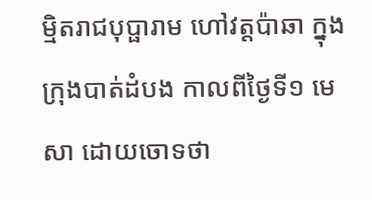ម្មិតរាជបុប្ផារាម ហៅវត្តប៉ាឆា ក្នុងក្រុងបាត់ដំបង កាលពីថ្ងៃទី១ មេសា ដោយចោទថា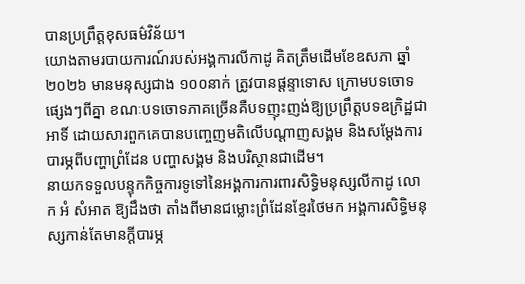បានប្រព្រឹត្តខុសធម៌វិន័យ។
យោងតាមរបាយការណ៍របស់អង្គការលីកាដូ គិតត្រឹមដើមខែឧសភា ឆ្នាំ២០២៦ មានមនុស្សជាង ១០០នាក់ ត្រូវបានផ្ដន្ទាទោស ក្រោមបទចោទផ្សេងៗពីគ្នា ខណៈបទចោទភាគច្រើនគឺបទញុះញង់ឱ្យប្រព្រឹត្តបទឧក្រិដ្ឋជាអាទិ៍ ដោយសារពួកគេបានបញ្ចេញមតិលើបណ្ដាញសង្គម និងសម្ដែងការបារម្ភពីបញ្ហាព្រំដែន បញ្ហាសង្គម និងបរិស្ថានជាដើម។
នាយកទទួលបន្ទុកកិច្ចការទូទៅនៃអង្គការការពារសិទ្ធិមនុស្សលីកាដូ លោក អំ សំអាត ឱ្យដឹងថា តាំងពីមានជម្លោះព្រំដែនខ្មែរថៃមក អង្គការសិទ្ធិមនុស្សកាន់តែមានក្ដីបារម្ភ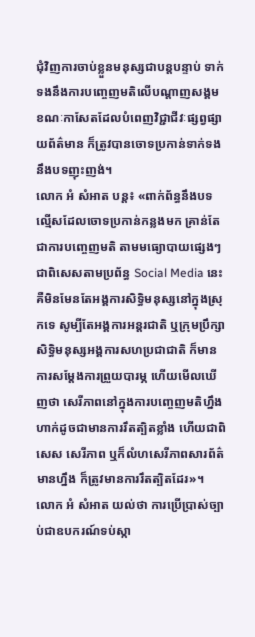ជុំវិញការចាប់ខ្លួនមនុស្សជាបន្តបន្ទាប់ ទាក់ទងនឹងការបញ្ចេញមតិលើបណ្ដាញសង្គម ខណៈកាសែតដែលបំពេញវិជ្ជាជីវៈផ្សព្វផ្សាយព័ត៌មាន ក៏ត្រូវបានចោទប្រកាន់ទាក់ទងនឹងបទញុះញង់។
លោក អំ សំអាត បន្ត៖ «ពាក់ព័ន្ធនឹងបទល្មើសដែលចោទប្រកាន់កន្លងមក គ្រាន់តែជាការបញ្ចេញមតិ តាមមធ្យោបាយផ្សេងៗ ជាពិសេសតាមប្រព័ន្ធ Social Media នេះ គឺមិនមែនតែអង្គការសិទ្ធិមនុស្សនៅក្នុងស្រុកទេ សូម្បីតែអង្គការអន្តរជាតិ ឬក្រុមប្រឹក្សាសិទ្ធិមនុស្សអង្គការសហប្រជាជាតិ ក៏មានការសម្ដែងការព្រួយបារម្ភ ហើយមើលឃើញថា សេរីភាពនៅក្នុងការបញ្ចេញមតិហ្នឹង ហាក់ដូចជាមានការរឹតត្បិតខ្លាំង ហើយជាពិសេស សេរីភាព ឬក៏លំហសេរីភាពសារព័ត៌មានហ្នឹង ក៏ត្រូវមានការរឹតត្បិតដែរ»។
លោក អំ សំអាត យល់ថា ការប្រើប្រាស់ច្បាប់ជាឧបករណ៍ទប់ស្កា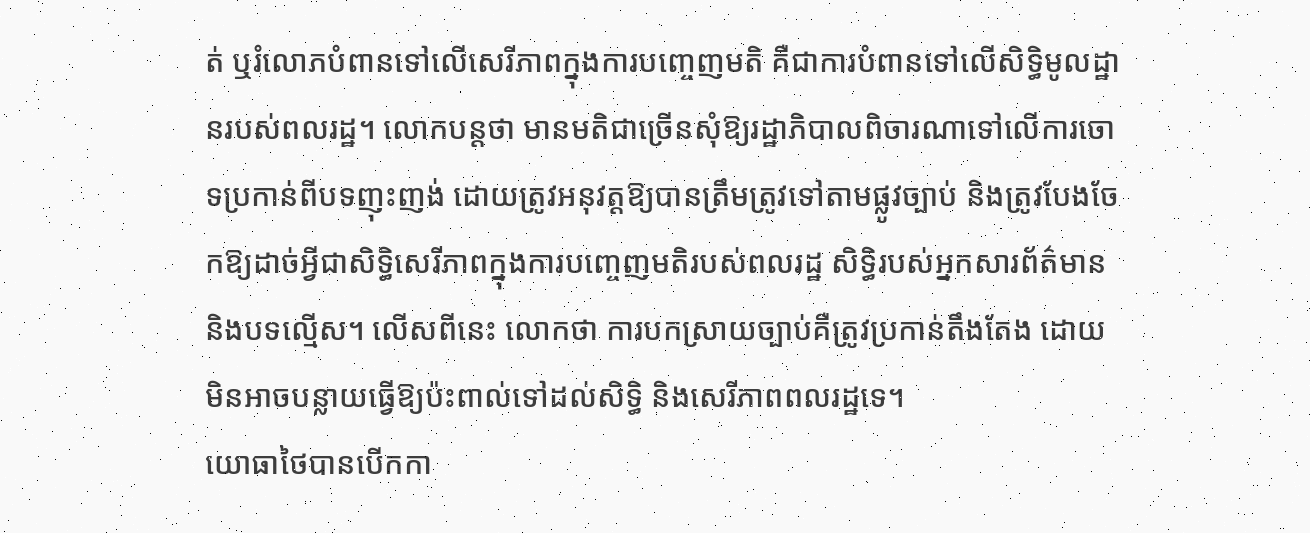ត់ ឬរំលោភបំពានទៅលើសេរីភាពក្នុងការបញ្ចេញមតិ គឺជាការបំពានទៅលើសិទ្ធិមូលដ្ឋានរបស់ពលរដ្ឋ។ លោកបន្តថា មានមតិជាច្រើនសុំឱ្យរដ្ឋាភិបាលពិចារណាទៅលើការចោទប្រកាន់ពីបទញុះញង់ ដោយត្រូវអនុវត្តឱ្យបានត្រឹមត្រូវទៅតាមផ្លូវច្បាប់ និងត្រូវបែងចែកឱ្យដាច់អ្វីជាសិទ្ធិសេរីភាពក្នុងការបញ្ចេញមតិរបស់ពលរដ្ឋ សិទ្ធិរបស់អ្នកសារព័ត៌មាន និងបទល្មើស។ លើសពីនេះ លោកថា ការបកស្រាយច្បាប់គឺត្រូវប្រកាន់តឹងតែង ដោយមិនអាចបន្លាយធ្វើឱ្យប៉ះពាល់ទៅដល់សិទ្ធិ និងសេរីភាពពលរដ្ឋទេ។
យោធាថៃបានបើកកា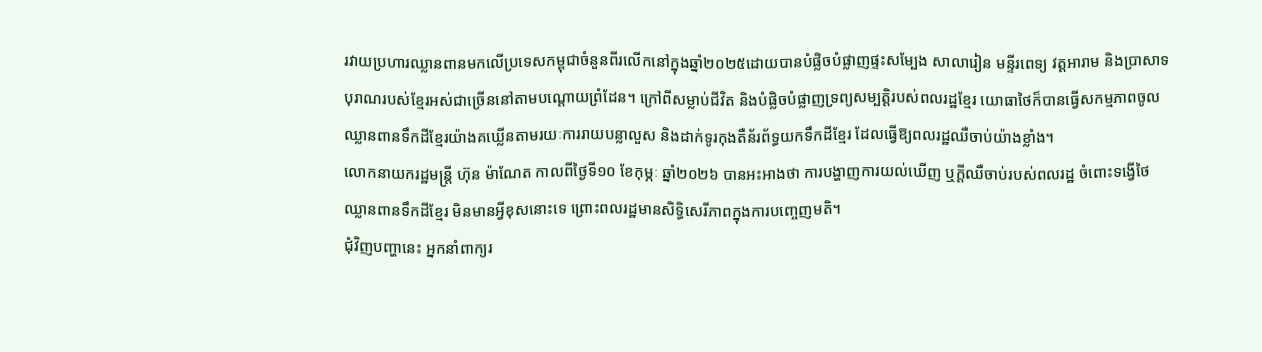រវាយប្រហារឈ្លានពានមកលើប្រទេសកម្ពុជាចំនួនពីរលើកនៅក្នុងឆ្នាំ២០២៥ដោយបានបំផ្លិចបំផ្លាញផ្ទះសម្បែង សាលារៀន មន្ទីរពេទ្យ វត្តអារាម និងប្រាសាទបុរាណរបស់ខ្មែរអស់ជាច្រើននៅតាមបណ្តោយព្រំដែន។ ក្រៅពីសម្លាប់ជីវិត និងបំផ្លិចបំផ្លាញទ្រព្យសម្បត្តិរបស់ពលរដ្ឋខ្មែរ យោធាថៃក៏បានធ្វើសកម្មភាពចូលឈ្លានពានទឹកដីខ្មែរយ៉ាងគឃ្លើនតាមរយៈការរាយបន្លាលួស និងដាក់ទូរកុងតឺន័រព័ទ្ធយកទឹកដីខ្មែរ ដែលធ្វើឱ្យពលរដ្ឋឈឺចាប់យ៉ាងខ្លាំង។
លោកនាយករដ្ឋមន្ត្រី ហ៊ុន ម៉ាណែត កាលពីថ្ងៃទី១០ ខែកុម្ភៈ ឆ្នាំ២០២៦ បានអះអាងថា ការបង្ហាញការយល់ឃើញ ឬក្ដីឈឺចាប់របស់ពលរដ្ឋ ចំពោះទង្វើថៃឈ្លានពានទឹកដីខ្មែរ មិនមានអ្វីខុសនោះទេ ព្រោះពលរដ្ឋមានសិទ្ធិសេរីភាពក្នុងការបញ្ចេញមតិ។
ជុំវិញបញ្ហានេះ អ្នកនាំពាក្យរ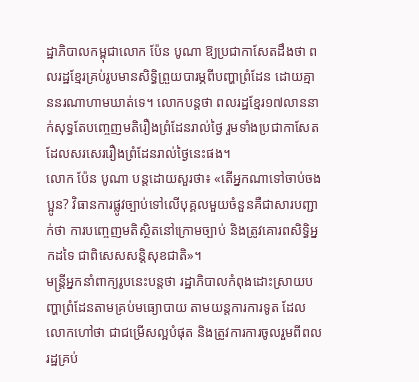ដ្ឋាភិបាលកម្ពុជាលោក ប៉ែន បូណា ឱ្យប្រជាកាសែតដឹងថា ពលរដ្ឋខ្មែរគ្រប់រូបមានសិទ្ធិព្រួយបារម្ភពីបញ្ហាព្រំដែន ដោយគ្មាននរណាហាមឃាត់ទេ។ លោកបន្តថា ពលរដ្ឋខ្មែរ១៧លាននាក់សុទ្ធតែបញ្ចេញមតិរឿងព្រំដែនរាល់ថ្ងៃ រួមទាំងប្រជាកាសែតដែលសរសេររឿងព្រំដែនរាល់ថ្ងៃនេះផង។
លោក ប៉ែន បូណា បន្តដោយសួរថា៖ «តើអ្នកណាទៅចាប់ចងប្អូន? វិធានការផ្លូវច្បាប់ទៅលើបុគ្គលមួយចំនួនគឺជាសារបញ្ជាក់ថា ការបញ្ចេញមតិស្ថិតនៅក្រោមច្បាប់ និងត្រូវគោរពសិទ្ធិអ្នកដទៃ ជាពិសេសសន្តិសុខជាតិ»។
មន្ត្រីអ្នកនាំពាក្យរូបនេះបន្តថា រដ្ឋាភិបាលកំពុងដោះស្រាយបញ្ហាព្រំដែនតាមគ្រប់មធ្យោបាយ តាមយន្តការការទូត ដែលលោកហៅថា ជាជម្រើសល្អបំផុត និងត្រូវការការចូលរួមពីពលរដ្ឋគ្រប់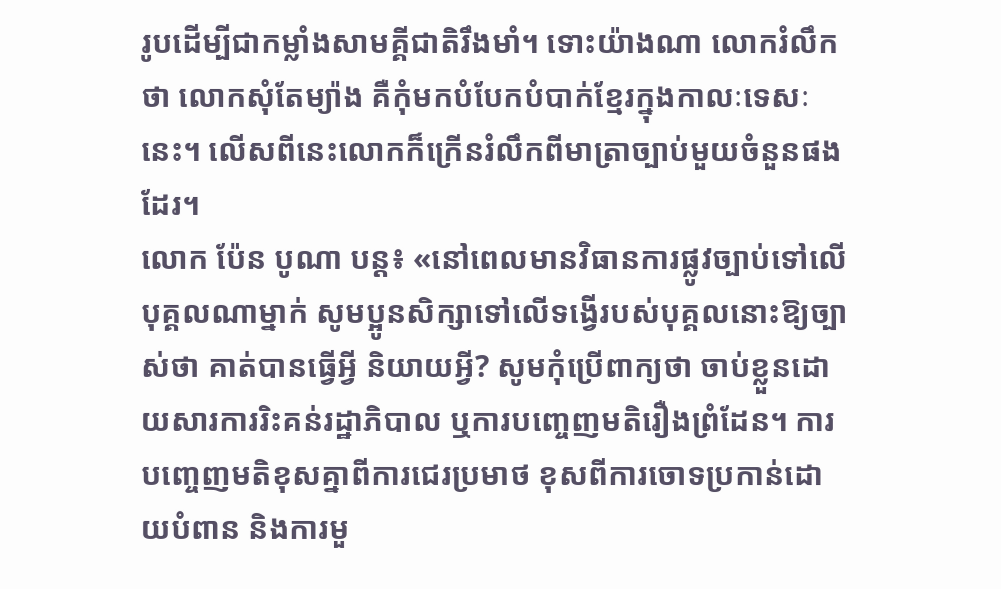រូបដើម្បីជាកម្លាំងសាមគ្គីជាតិរឹងមាំ។ ទោះយ៉ាងណា លោករំលឹកថា លោកសុំតែម្យ៉ាង គឺកុំមកបំបែកបំបាក់ខ្មែរក្នុងកាលៈទេសៈនេះ។ លើសពីនេះលោកក៏ក្រើនរំលឹកពីមាត្រាច្បាប់មួយចំនួនផងដែរ។
លោក ប៉ែន បូណា បន្ត៖ «នៅពេលមានវិធានការផ្លូវច្បាប់ទៅលើបុគ្គលណាម្នាក់ សូមប្អូនសិក្សាទៅលើទង្វើរបស់បុគ្គលនោះឱ្យច្បាស់ថា គាត់បានធ្វើអ្វី និយាយអ្វី? សូមកុំប្រើពាក្យថា ចាប់ខ្លួនដោយសារការរិះគន់រដ្ឋាភិបាល ឬការបញ្ចេញមតិរឿងព្រំដែន។ ការបញ្ចេញមតិខុសគ្នាពីការជេរប្រមាថ ខុសពីការចោទប្រកាន់ដោយបំពាន និងការមួ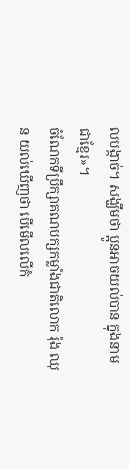លបង្កាច់។ សង្ឃឹមថា ប្អូនអាចយល់បាន ក្នុងនាមជាខ្មែរ»។
ចំណែកទីប្រឹក្សាគណបក្សកម្លាំងជាតិលោក រ៉ុង ឈុន យល់ឃើញថា បើមើលលើកំ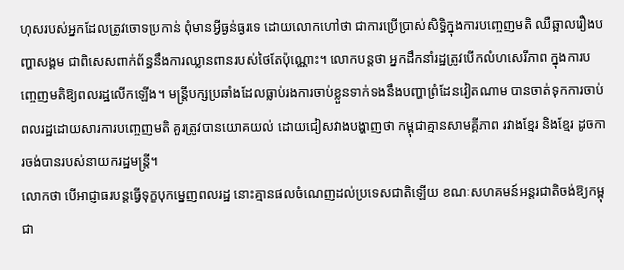ហុសរបស់អ្នកដែលត្រូវចោទប្រកាន់ ពុំមានអ្វីធ្ងន់ធ្ងរទេ ដោយលោកហៅថា ជាការប្រើប្រាស់សិទ្ធិក្នុងការបញ្ចេញមតិ ឈឺឆ្អាលរឿងបញ្ហាសង្គម ជាពិសេសពាក់ព័ន្ធនឹងការឈ្លានពានរបស់ថៃតែប៉ុណ្ណោះ។ លោកបន្តថា អ្នកដឹកនាំរដ្ឋត្រូវបើកលំហសេរីភាព ក្នុងការបញ្ចេញមតិឱ្យពលរដ្ឋលើកឡើង។ មន្ត្រីបក្សប្រឆាំងដែលធ្លាប់រងការចាប់ខ្លួនទាក់ទងនឹងបញ្ហាព្រំដែនវៀតណាម បានចាត់ទុកការចាប់ពលរដ្ឋដោយសារការបញ្ចេញមតិ គួរត្រូវបានយោគយល់ ដោយជៀសវាងបង្ហាញថា កម្ពុជាគ្មានសាមគ្គីភាព រវាងខ្មែរ និងខ្មែរ ដូចការចង់បានរបស់នាយករដ្ឋមន្ត្រី។
លោកថា បើអាជ្ញាធរបន្តធ្វើទុក្ខបុកម្នេញពលរដ្ឋ នោះគ្មានផលចំណេញដល់ប្រទេសជាតិឡើយ ខណៈសហគមន៍អន្តរជាតិចង់ឱ្យកម្ពុជា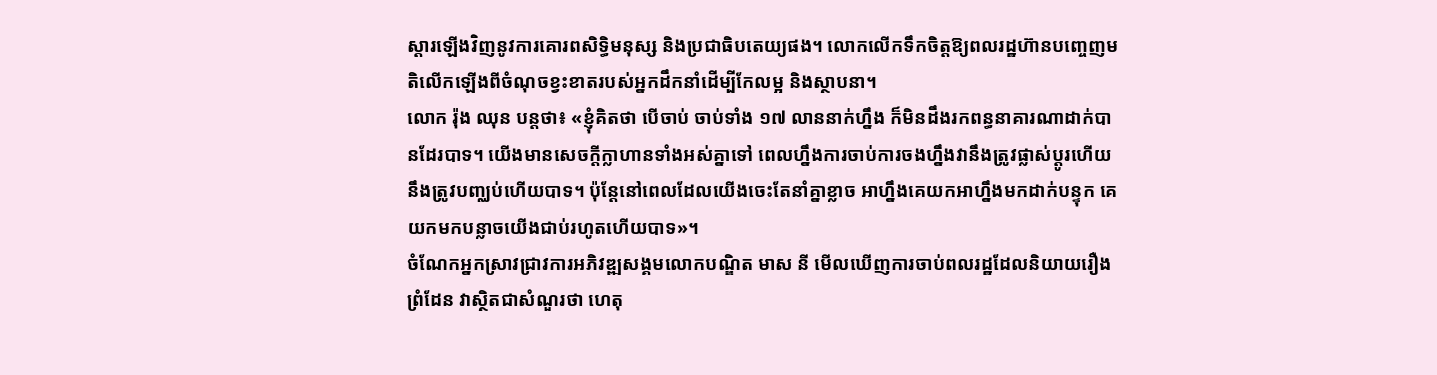ស្តារឡើងវិញនូវការគោរពសិទ្ធិមនុស្ស និងប្រជាធិបតេយ្យផង។ លោកលើកទឹកចិត្តឱ្យពលរដ្ឋហ៊ានបញ្ចេញមតិលើកឡើងពីចំណុចខ្វះខាតរបស់អ្នកដឹកនាំដើម្បីកែលម្អ និងស្ថាបនា។
លោក រ៉ុង ឈុន បន្តថា៖ «ខ្ញុំគិតថា បើចាប់ ចាប់ទាំង ១៧ លាននាក់ហ្នឹង ក៏មិនដឹងរកពន្ធនាគារណាដាក់បានដែរបាទ។ យើងមានសេចក្តីក្លាហានទាំងអស់គ្នាទៅ ពេលហ្នឹងការចាប់ការចងហ្នឹងវានឹងត្រូវផ្លាស់ប្ដូរហើយ នឹងត្រូវបញ្ឈប់ហើយបាទ។ ប៉ុន្តែនៅពេលដែលយើងចេះតែនាំគ្នាខ្លាច អាហ្នឹងគេយកអាហ្នឹងមកដាក់បន្ទុក គេយកមកបន្លាចយើងជាប់រហូតហើយបាទ»។
ចំណែកអ្នកស្រាវជ្រាវការអភិវឌ្ឍសង្គមលោកបណ្ឌិត មាស នី មើលឃើញការចាប់ពលរដ្ឋដែលនិយាយរឿងព្រំដែន វាស្ថិតជាសំណួរថា ហេតុ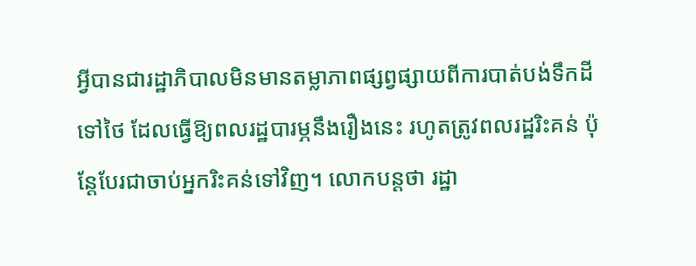អ្វីបានជារដ្ឋាភិបាលមិនមានតម្លាភាពផ្សព្វផ្សាយពីការបាត់បង់ទឹកដីទៅថៃ ដែលធ្វើឱ្យពលរដ្ឋបារម្ភនឹងរឿងនេះ រហូតត្រូវពលរដ្ឋរិះគន់ ប៉ុន្តែបែរជាចាប់អ្នករិះគន់ទៅវិញ។ លោកបន្តថា រដ្ឋា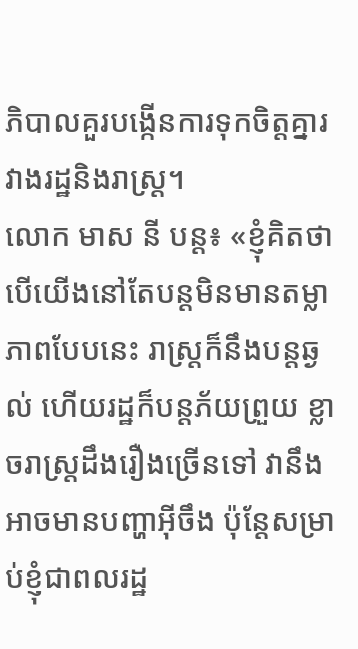ភិបាលគួរបង្កើនការទុកចិត្តគ្នារវាងរដ្ឋនិងរាស្ត្រ។
លោក មាស នី បន្ត៖ «ខ្ញុំគិតថា បើយើងនៅតែបន្តមិនមានតម្លាភាពបែបនេះ រាស្ត្រក៏នឹងបន្តឆ្ងល់ ហើយរដ្ឋក៏បន្តភ័យព្រួយ ខ្លាចរាស្ត្រដឹងរឿងច្រើនទៅ វានឹងអាចមានបញ្ហាអ៊ីចឹង ប៉ុន្តែសម្រាប់ខ្ញុំជាពលរដ្ឋ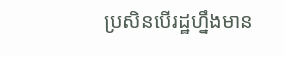ប្រសិនបើរដ្ឋហ្នឹងមាន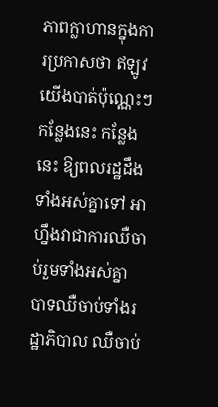ភាពក្លាហានក្នុងការប្រកាសថា ឥឡូវយើងបាត់ប៉ុណ្ណេះៗ កន្លែងនេះ កន្លែងនេះ ឱ្យពលរដ្ឋដឹងទាំងអស់គ្នាទៅ អាហ្នឹងវាជាការឈឺចាប់រួមទាំងអស់គ្នា បាទឈឺចាប់ទាំងរដ្ឋាភិបាល ឈឺចាប់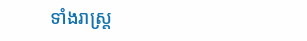ទាំងរាស្ត្រ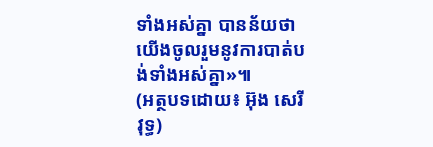ទាំងអស់គ្នា បានន័យថាយើងចូលរួមនូវការបាត់បង់ទាំងអស់គ្នា»៕
(អត្ថបទដោយ៖ អ៊ុង សេរីវុទ្ធ)